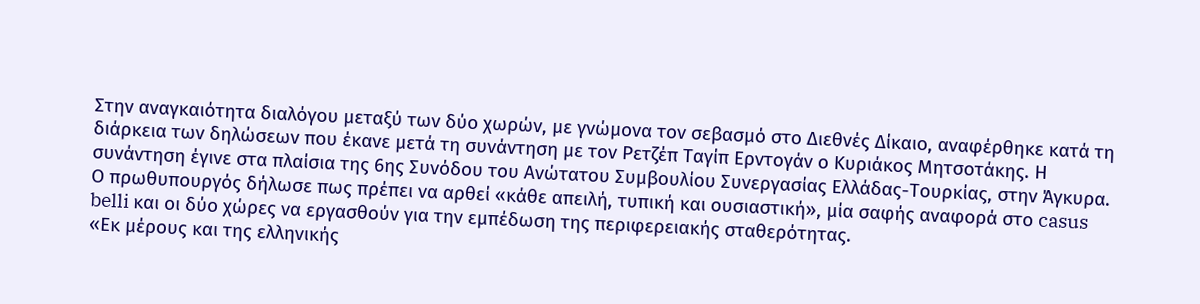Στην αναγκαιότητα διαλόγου μεταξύ των δύο χωρών, με γνώμονα τον σεβασμό στο Διεθνές Δίκαιο, αναφέρθηκε κατά τη διάρκεια των δηλώσεων που έκανε μετά τη συνάντηση με τον Ρετζέπ Ταγίπ Ερντογάν ο Κυριάκος Μητσοτάκης. Η συνάντηση έγινε στα πλαίσια της 6ης Συνόδου του Ανώτατου Συμβουλίου Συνεργασίας Ελλάδας-Τουρκίας, στην Άγκυρα.
Ο πρωθυπουργός δήλωσε πως πρέπει να αρθεί «κάθε απειλή, τυπική και ουσιαστική», μία σαφής αναφορά στο casus belli και οι δύο χώρες να εργασθούν για την εμπέδωση της περιφερειακής σταθερότητας.
«Εκ μέρους και της ελληνικής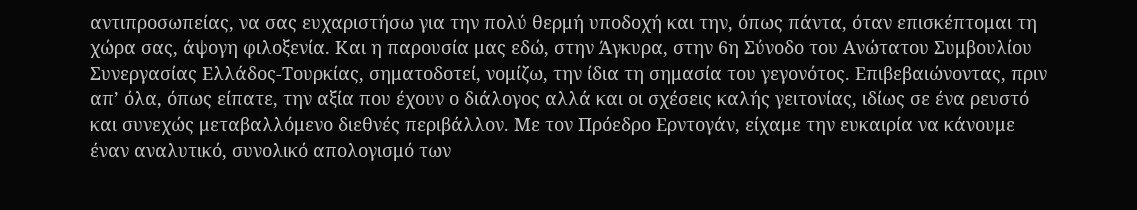αντιπροσωπείας, να σας ευχαριστήσω για την πολύ θερμή υποδοχή και την, όπως πάντα, όταν επισκέπτομαι τη χώρα σας, άψογη φιλοξενία. Και η παρουσία μας εδώ, στην Άγκυρα, στην 6η Σύνοδο του Ανώτατου Συμβουλίου Συνεργασίας Ελλάδος-Τουρκίας, σηματοδοτεί, νομίζω, την ίδια τη σημασία του γεγονότος. Επιβεβαιώνοντας, πριν απ’ όλα, όπως είπατε, την αξία που έχουν ο διάλογος αλλά και οι σχέσεις καλής γειτονίας, ιδίως σε ένα ρευστό και συνεχώς μεταβαλλόμενο διεθνές περιβάλλον. Με τον Πρόεδρο Ερντογάν, είχαμε την ευκαιρία να κάνουμε έναν αναλυτικό, συνολικό απολογισμό των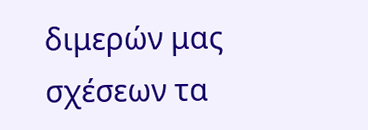διμερών μας σχέσεων τα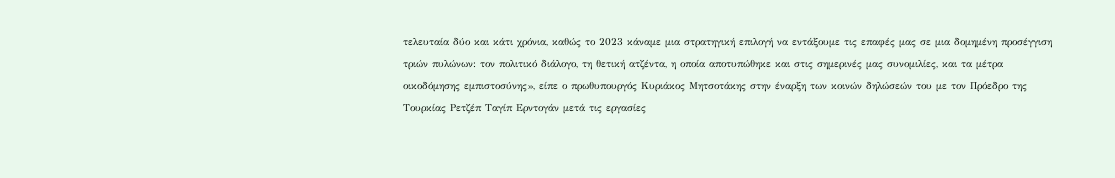τελευταία δύο και κάτι χρόνια, καθώς το 2023 κάναμε μια στρατηγική επιλογή να εντάξουμε τις επαφές μας σε μια δομημένη προσέγγιση τριών πυλώνων: τον πολιτικό διάλογο, τη θετική ατζέντα, η οποία αποτυπώθηκε και στις σημερινές μας συνομιλίες, και τα μέτρα οικοδόμησης εμπιστοσύνης», είπε ο πρωθυπουργός Κυριάκος Μητσοτάκης στην έναρξη των κοινών δηλώσεών του με τον Πρόεδρο της Τουρκίας Ρετζέπ Ταγίπ Ερντογάν μετά τις εργασίες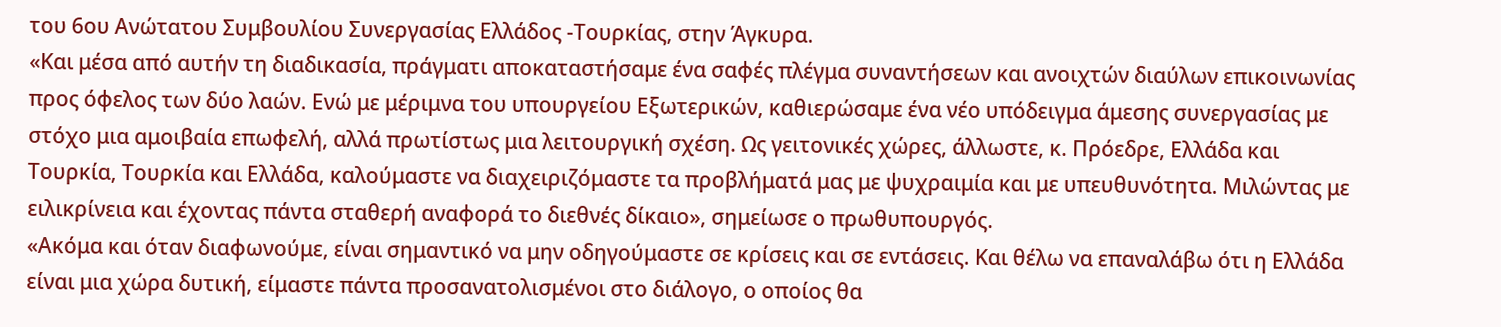του 6ου Ανώτατου Συμβουλίου Συνεργασίας Ελλάδος -Τουρκίας, στην Άγκυρα.
«Και μέσα από αυτήν τη διαδικασία, πράγματι αποκαταστήσαμε ένα σαφές πλέγμα συναντήσεων και ανοιχτών διαύλων επικοινωνίας προς όφελος των δύο λαών. Ενώ με μέριμνα του υπουργείου Εξωτερικών, καθιερώσαμε ένα νέο υπόδειγμα άμεσης συνεργασίας με στόχο μια αμοιβαία επωφελή, αλλά πρωτίστως μια λειτουργική σχέση. Ως γειτονικές χώρες, άλλωστε, κ. Πρόεδρε, Ελλάδα και Τουρκία, Τουρκία και Ελλάδα, καλούμαστε να διαχειριζόμαστε τα προβλήματά μας με ψυχραιμία και με υπευθυνότητα. Μιλώντας με ειλικρίνεια και έχοντας πάντα σταθερή αναφορά το διεθνές δίκαιο», σημείωσε ο πρωθυπουργός.
«Ακόμα και όταν διαφωνούμε, είναι σημαντικό να μην οδηγούμαστε σε κρίσεις και σε εντάσεις. Και θέλω να επαναλάβω ότι η Ελλάδα είναι μια χώρα δυτική, είμαστε πάντα προσανατολισμένοι στο διάλογο, ο οποίος θα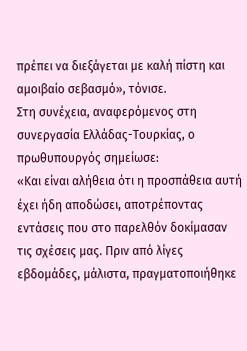πρέπει να διεξάγεται με καλή πίστη και αμοιβαίο σεβασμό», τόνισε.
Στη συνέχεια, αναφερόμενος στη συνεργασία Ελλάδας-Τουρκίας, ο πρωθυπουργός σημείωσε:
«Και είναι αλήθεια ότι η προσπάθεια αυτή έχει ήδη αποδώσει, αποτρέποντας εντάσεις που στο παρελθόν δοκίμασαν τις σχέσεις μας. Πριν από λίγες εβδομάδες, μάλιστα, πραγματοποιήθηκε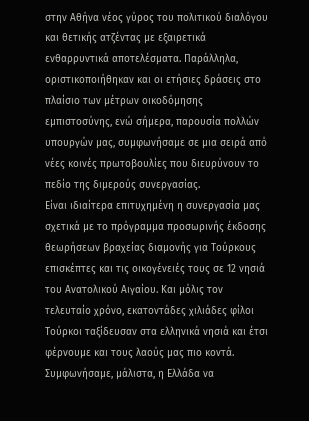στην Αθήνα νέος γύρος του πολιτικού διαλόγου και θετικής ατζέντας με εξαιρετικά ενθαρρυντικά αποτελέσματα. Παράλληλα, οριστικοποιήθηκαν και οι ετήσιες δράσεις στο πλαίσιο των μέτρων οικοδόμησης εμπιστοσύνης, ενώ σήμερα, παρουσία πολλών υπουργών μας, συμφωνήσαμε σε μια σειρά από νέες κοινές πρωτοβουλίες που διευρύνουν το πεδίο της διμερούς συνεργασίας.
Είναι ιδιαίτερα επιτυχημένη η συνεργασία μας σχετικά με το πρόγραμμα προσωρινής έκδοσης θεωρήσεων βραχείας διαμονής για Τούρκους επισκέπτες και τις οικογένειές τους σε 12 νησιά του Ανατολικού Αιγαίου. Και μόλις τον τελευταίο χρόνο, εκατοντάδες χιλιάδες φίλοι Τούρκοι ταξίδευσαν στα ελληνικά νησιά και έτσι φέρνουμε και τους λαούς μας πιο κοντά. Συμφωνήσαμε, μάλιστα, η Ελλάδα να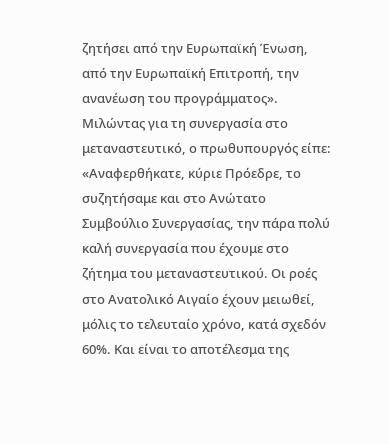ζητήσει από την Ευρωπαϊκή Ένωση, από την Ευρωπαϊκή Επιτροπή, την ανανέωση του προγράμματος».
Μιλώντας για τη συνεργασία στο μεταναστευτικό, ο πρωθυπουργός είπε:
«Αναφερθήκατε, κύριε Πρόεδρε, το συζητήσαμε και στο Ανώτατο Συμβούλιο Συνεργασίας, την πάρα πολύ καλή συνεργασία που έχουμε στο ζήτημα του μεταναστευτικού. Οι ροές στο Ανατολικό Αιγαίο έχουν μειωθεί, μόλις το τελευταίο χρόνο, κατά σχεδόν 60%. Και είναι το αποτέλεσμα της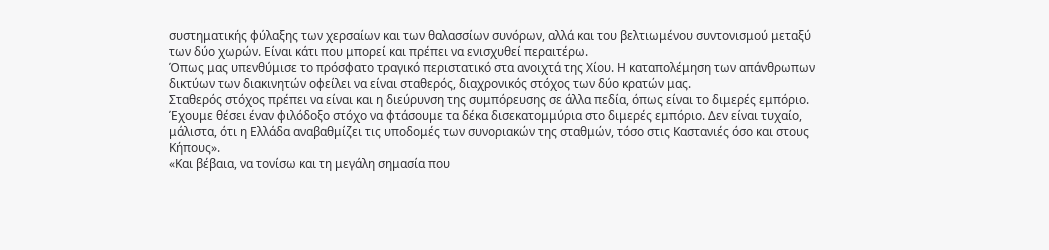συστηματικής φύλαξης των χερσαίων και των θαλασσίων συνόρων, αλλά και του βελτιωμένου συντονισμού μεταξύ των δύο χωρών. Είναι κάτι που μπορεί και πρέπει να ενισχυθεί περαιτέρω.
Όπως μας υπενθύμισε το πρόσφατο τραγικό περιστατικό στα ανοιχτά της Χίου. Η καταπολέμηση των απάνθρωπων δικτύων των διακινητών οφείλει να είναι σταθερός, διαχρονικός στόχος των δύο κρατών μας.
Σταθερός στόχος πρέπει να είναι και η διεύρυνση της συμπόρευσης σε άλλα πεδία, όπως είναι το διμερές εμπόριο. Έχουμε θέσει έναν φιλόδοξο στόχο να φτάσουμε τα δέκα δισεκατομμύρια στο διμερές εμπόριο. Δεν είναι τυχαίο, μάλιστα, ότι η Ελλάδα αναβαθμίζει τις υποδομές των συνοριακών της σταθμών, τόσο στις Καστανιές όσο και στους Κήπους».
«Και βέβαια, να τονίσω και τη μεγάλη σημασία που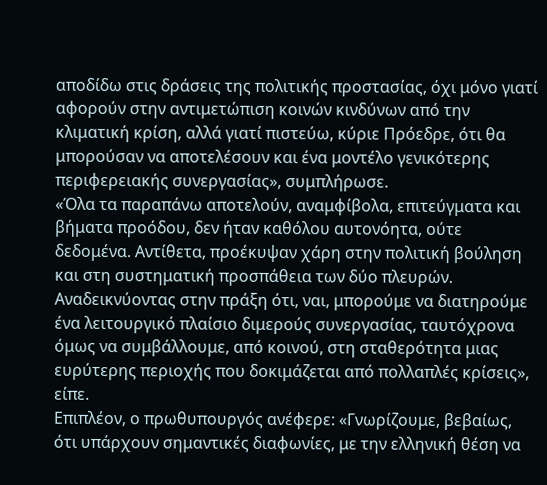αποδίδω στις δράσεις της πολιτικής προστασίας, όχι μόνο γιατί αφορούν στην αντιμετώπιση κοινών κινδύνων από την κλιματική κρίση, αλλά γιατί πιστεύω, κύριε Πρόεδρε, ότι θα μπορούσαν να αποτελέσουν και ένα μοντέλο γενικότερης περιφερειακής συνεργασίας», συμπλήρωσε.
«Όλα τα παραπάνω αποτελούν, αναμφίβολα, επιτεύγματα και βήματα προόδου, δεν ήταν καθόλου αυτονόητα, ούτε δεδομένα. Αντίθετα, προέκυψαν χάρη στην πολιτική βούληση και στη συστηματική προσπάθεια των δύο πλευρών.
Αναδεικνύοντας στην πράξη ότι, ναι, μπορούμε να διατηρούμε ένα λειτουργικό πλαίσιο διμερούς συνεργασίας, ταυτόχρονα όμως να συμβάλλουμε, από κοινού, στη σταθερότητα μιας ευρύτερης περιοχής που δοκιμάζεται από πολλαπλές κρίσεις», είπε.
Επιπλέον, ο πρωθυπουργός ανέφερε: «Γνωρίζουμε, βεβαίως, ότι υπάρχουν σημαντικές διαφωνίες, με την ελληνική θέση να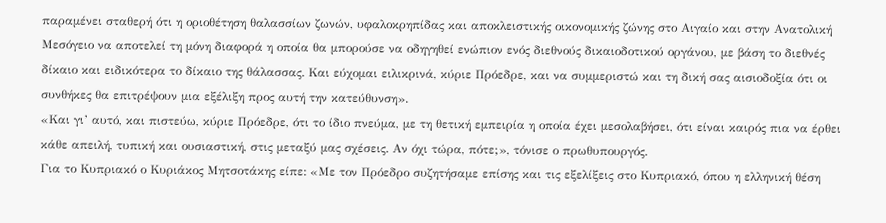παραμένει σταθερή ότι η οριοθέτηση θαλασσίων ζωνών, υφαλοκρηπίδας και αποκλειστικής οικονομικής ζώνης στο Αιγαίο και στην Ανατολική Μεσόγειο να αποτελεί τη μόνη διαφορά η οποία θα μπορούσε να οδηγηθεί ενώπιον ενός διεθνούς δικαιοδοτικού οργάνου, με βάση το διεθνές δίκαιο και ειδικότερα το δίκαιο της θάλασσας. Και εύχομαι ειλικρινά, κύριε Πρόεδρε, και να συμμεριστώ και τη δική σας αισιοδοξία ότι οι συνθήκες θα επιτρέψουν μια εξέλιξη προς αυτή την κατεύθυνση».
«Και γι’ αυτό, και πιστεύω, κύριε Πρόεδρε, ότι το ίδιο πνεύμα, με τη θετική εμπειρία η οποία έχει μεσολαβήσει, ότι είναι καιρός πια να έρθει κάθε απειλή, τυπική και ουσιαστική, στις μεταξύ μας σχέσεις. Αν όχι τώρα, πότε;», τόνισε ο πρωθυπουργός.
Για το Κυπριακό ο Κυριάκος Μητσοτάκης είπε: «Με τον Πρόεδρο συζητήσαμε επίσης και τις εξελίξεις στο Κυπριακό, όπου η ελληνική θέση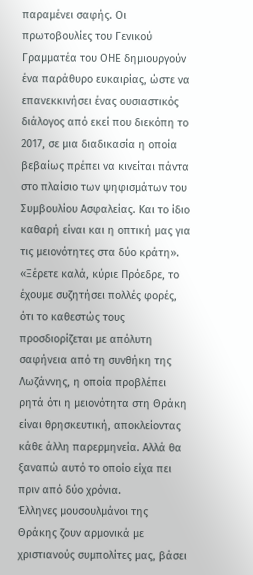παραμένει σαφής. Οι πρωτοβουλίες του Γενικού Γραμματέα του ΟΗΕ δημιουργούν ένα παράθυρο ευκαιρίας, ώστε να επανεκκινήσει ένας ουσιαστικός διάλογος από εκεί που διεκόπη το 2017, σε μια διαδικασία η οποία βεβαίως πρέπει να κινείται πάντα στο πλαίσιο των ψηφισμάτων του Συμβουλίου Ασφαλείας. Και το ίδιο καθαρή είναι και η οπτική μας για τις μειονότητες στα δύο κράτη».
«Ξέρετε καλά, κύριε Πρόεδρε, το έχουμε συζητήσει πολλές φορές, ότι το καθεστώς τους προσδιορίζεται με απόλυτη σαφήνεια από τη συνθήκη της Λωζάννης, η οποία προβλέπει ρητά ότι η μειονότητα στη Θράκη είναι θρησκευτική, αποκλείοντας κάθε άλλη παρερμηνεία. Αλλά θα ξαναπώ αυτό το οποίο είχα πει πριν από δύο χρόνια.
Έλληνες μουσουλμάνοι της Θράκης ζουν αρμονικά με χριστιανούς συμπολίτες μας, βάσει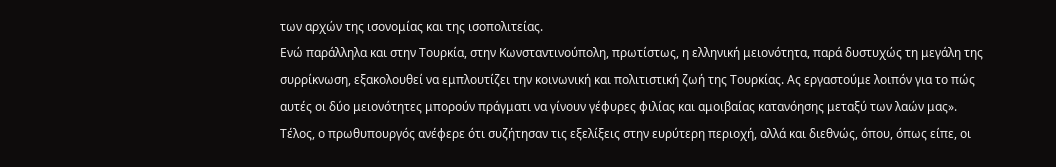των αρχών της ισονομίας και της ισοπολιτείας.
Ενώ παράλληλα και στην Τουρκία, στην Κωνσταντινούπολη, πρωτίστως, η ελληνική μειονότητα, παρά δυστυχώς τη μεγάλη της συρρίκνωση, εξακολουθεί να εμπλουτίζει την κοινωνική και πολιτιστική ζωή της Τουρκίας. Ας εργαστούμε λοιπόν για το πώς αυτές οι δύο μειονότητες μπορούν πράγματι να γίνουν γέφυρες φιλίας και αμοιβαίας κατανόησης μεταξύ των λαών μας».
Τέλος, ο πρωθυπουργός ανέφερε ότι συζήτησαν τις εξελίξεις στην ευρύτερη περιοχή, αλλά και διεθνώς, όπου, όπως είπε, οι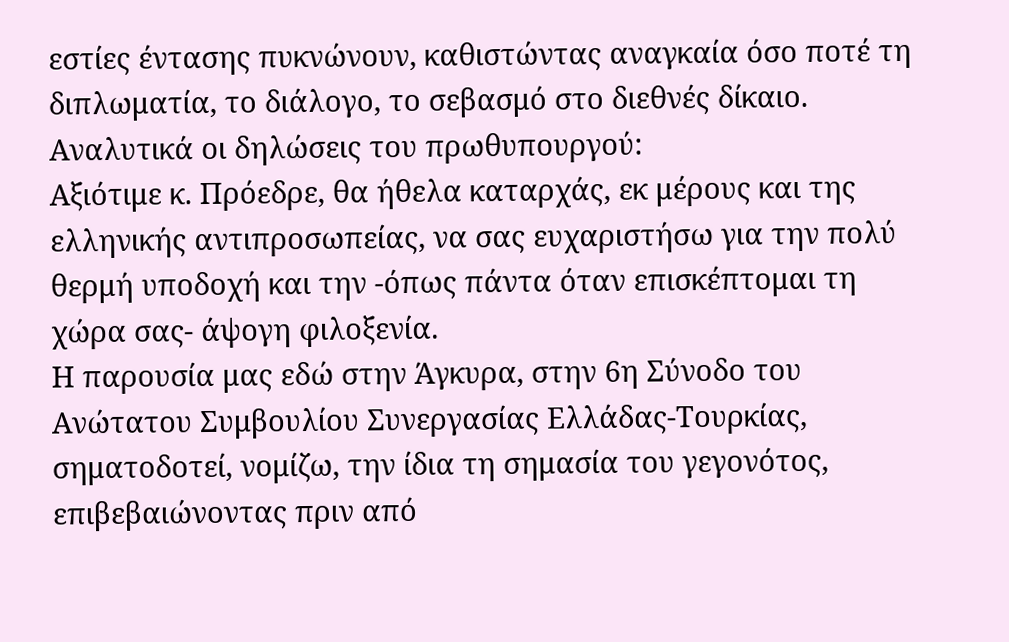εστίες έντασης πυκνώνουν, καθιστώντας αναγκαία όσο ποτέ τη διπλωματία, το διάλογο, το σεβασμό στο διεθνές δίκαιο.
Αναλυτικά οι δηλώσεις του πρωθυπουργού:
Αξιότιμε κ. Πρόεδρε, θα ήθελα καταρχάς, εκ μέρους και της ελληνικής αντιπροσωπείας, να σας ευχαριστήσω για την πολύ θερμή υποδοχή και την -όπως πάντα όταν επισκέπτομαι τη χώρα σας- άψογη φιλοξενία.
Η παρουσία μας εδώ στην Άγκυρα, στην 6η Σύνοδο του Ανώτατου Συμβουλίου Συνεργασίας Ελλάδας-Τουρκίας, σηματοδοτεί, νομίζω, την ίδια τη σημασία του γεγονότος, επιβεβαιώνοντας πριν από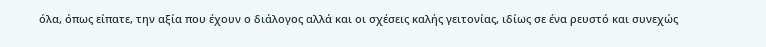όλα, όπως είπατε, την αξία που έχουν ο διάλογος αλλά και οι σχέσεις καλής γειτονίας, ιδίως σε ένα ρευστό και συνεχώς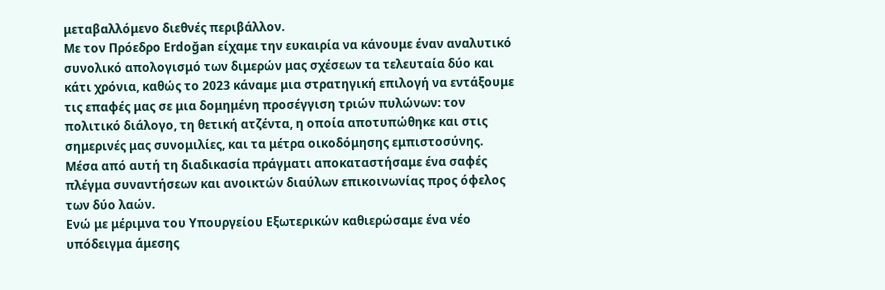μεταβαλλόμενο διεθνές περιβάλλον.
Με τον Πρόεδρο Erdoğan είχαμε την ευκαιρία να κάνουμε έναν αναλυτικό συνολικό απολογισμό των διμερών μας σχέσεων τα τελευταία δύο και κάτι χρόνια, καθώς το 2023 κάναμε μια στρατηγική επιλογή να εντάξουμε τις επαφές μας σε μια δομημένη προσέγγιση τριών πυλώνων: τον πολιτικό διάλογο, τη θετική ατζέντα, η οποία αποτυπώθηκε και στις σημερινές μας συνομιλίες, και τα μέτρα οικοδόμησης εμπιστοσύνης.
Μέσα από αυτή τη διαδικασία πράγματι αποκαταστήσαμε ένα σαφές πλέγμα συναντήσεων και ανοικτών διαύλων επικοινωνίας προς όφελος των δύο λαών.
Ενώ με μέριμνα του Υπουργείου Εξωτερικών καθιερώσαμε ένα νέο υπόδειγμα άμεσης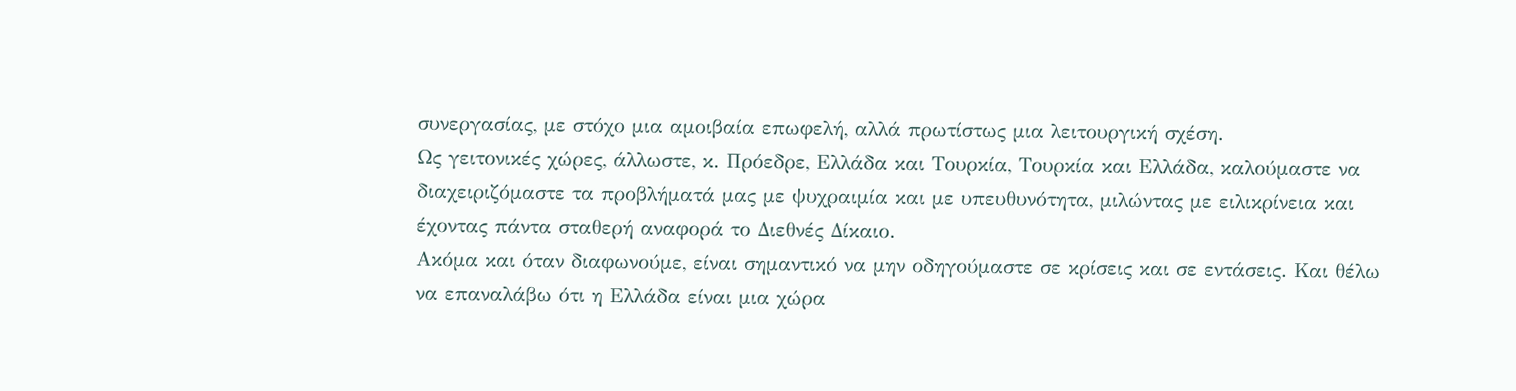συνεργασίας, με στόχο μια αμοιβαία επωφελή, αλλά πρωτίστως μια λειτουργική σχέση.
Ως γειτονικές χώρες, άλλωστε, κ. Πρόεδρε, Ελλάδα και Τουρκία, Τουρκία και Ελλάδα, καλούμαστε να διαχειριζόμαστε τα προβλήματά μας με ψυχραιμία και με υπευθυνότητα, μιλώντας με ειλικρίνεια και έχοντας πάντα σταθερή αναφορά το Διεθνές Δίκαιο.
Ακόμα και όταν διαφωνούμε, είναι σημαντικό να μην οδηγούμαστε σε κρίσεις και σε εντάσεις. Και θέλω να επαναλάβω ότι η Ελλάδα είναι μια χώρα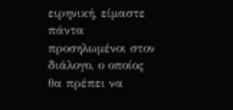ειρηνική, είμαστε πάντα προσηλωμένοι στον διάλογο, ο οποίος θα πρέπει να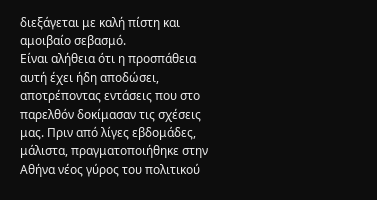διεξάγεται με καλή πίστη και αμοιβαίο σεβασμό.
Είναι αλήθεια ότι η προσπάθεια αυτή έχει ήδη αποδώσει, αποτρέποντας εντάσεις που στο παρελθόν δοκίμασαν τις σχέσεις μας. Πριν από λίγες εβδομάδες, μάλιστα, πραγματοποιήθηκε στην Αθήνα νέος γύρος του πολιτικού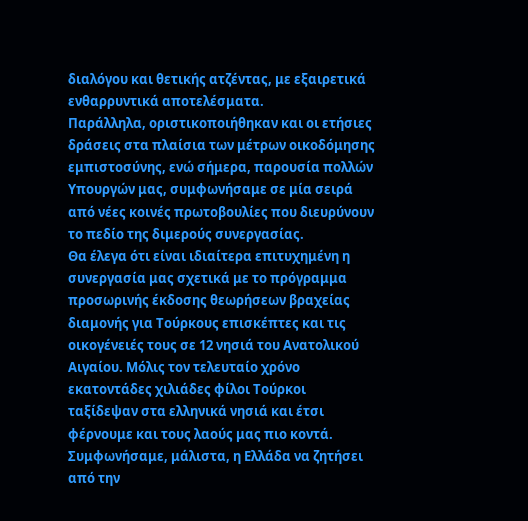διαλόγου και θετικής ατζέντας, με εξαιρετικά ενθαρρυντικά αποτελέσματα.
Παράλληλα, οριστικοποιήθηκαν και οι ετήσιες δράσεις στα πλαίσια των μέτρων οικοδόμησης εμπιστοσύνης, ενώ σήμερα, παρουσία πολλών Υπουργών μας, συμφωνήσαμε σε μία σειρά από νέες κοινές πρωτοβουλίες που διευρύνουν το πεδίο της διμερούς συνεργασίας.
Θα έλεγα ότι είναι ιδιαίτερα επιτυχημένη η συνεργασία μας σχετικά με το πρόγραμμα προσωρινής έκδοσης θεωρήσεων βραχείας διαμονής για Τούρκους επισκέπτες και τις οικογένειές τους σε 12 νησιά του Ανατολικού Αιγαίου. Μόλις τον τελευταίο χρόνο εκατοντάδες χιλιάδες φίλοι Τούρκοι ταξίδεψαν στα ελληνικά νησιά και έτσι φέρνουμε και τους λαούς μας πιο κοντά. Συμφωνήσαμε, μάλιστα, η Ελλάδα να ζητήσει από την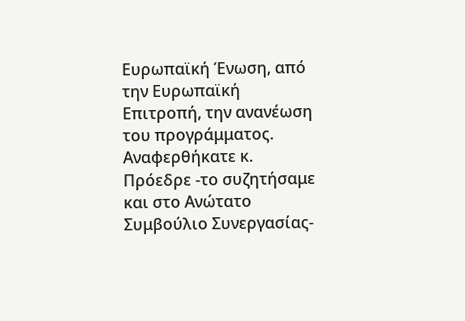Ευρωπαϊκή Ένωση, από την Ευρωπαϊκή Επιτροπή, την ανανέωση του προγράμματος.
Αναφερθήκατε κ. Πρόεδρε -το συζητήσαμε και στο Ανώτατο Συμβούλιο Συνεργασίας-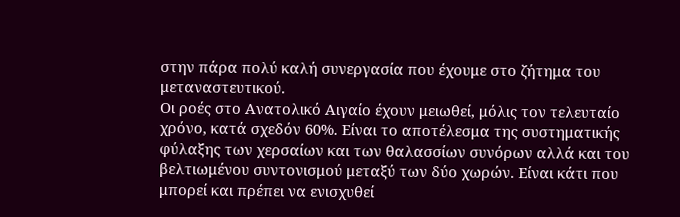στην πάρα πολύ καλή συνεργασία που έχουμε στο ζήτημα του μεταναστευτικού.
Οι ροές στο Ανατολικό Αιγαίο έχουν μειωθεί, μόλις τον τελευταίο χρόνο, κατά σχεδόν 60%. Είναι το αποτέλεσμα της συστηματικής φύλαξης των χερσαίων και των θαλασσίων συνόρων αλλά και του βελτιωμένου συντονισμού μεταξύ των δύο χωρών. Είναι κάτι που μπορεί και πρέπει να ενισχυθεί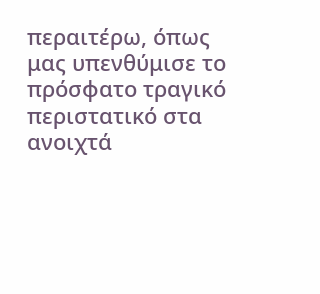περαιτέρω, όπως μας υπενθύμισε το πρόσφατο τραγικό περιστατικό στα ανοιχτά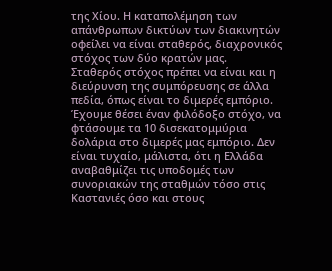της Χίου. Η καταπολέμηση των απάνθρωπων δικτύων των διακινητών οφείλει να είναι σταθερός, διαχρονικός στόχος των δύο κρατών μας.
Σταθερός στόχος πρέπει να είναι και η διεύρυνση της συμπόρευσης σε άλλα πεδία, όπως είναι το διμερές εμπόριο. Έχουμε θέσει έναν φιλόδοξο στόχο, να φτάσουμε τα 10 δισεκατομμύρια δολάρια στο διμερές μας εμπόριο. Δεν είναι τυχαίο, μάλιστα, ότι η Ελλάδα αναβαθμίζει τις υποδομές των συνοριακών της σταθμών τόσο στις Καστανιές όσο και στους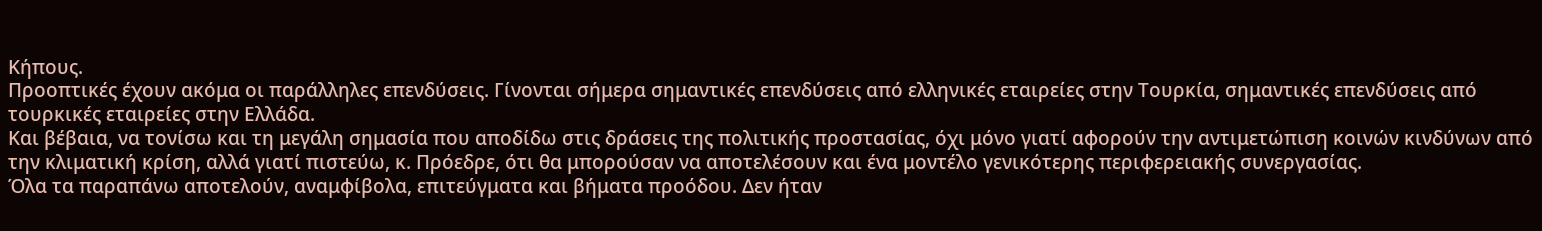Κήπους.
Προοπτικές έχουν ακόμα οι παράλληλες επενδύσεις. Γίνονται σήμερα σημαντικές επενδύσεις από ελληνικές εταιρείες στην Τουρκία, σημαντικές επενδύσεις από τουρκικές εταιρείες στην Ελλάδα.
Και βέβαια, να τονίσω και τη μεγάλη σημασία που αποδίδω στις δράσεις της πολιτικής προστασίας, όχι μόνο γιατί αφορούν την αντιμετώπιση κοινών κινδύνων από την κλιματική κρίση, αλλά γιατί πιστεύω, κ. Πρόεδρε, ότι θα μπορούσαν να αποτελέσουν και ένα μοντέλο γενικότερης περιφερειακής συνεργασίας.
Όλα τα παραπάνω αποτελούν, αναμφίβολα, επιτεύγματα και βήματα προόδου. Δεν ήταν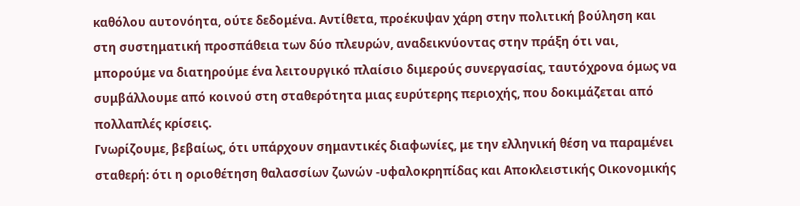καθόλου αυτονόητα, ούτε δεδομένα. Αντίθετα, προέκυψαν χάρη στην πολιτική βούληση και στη συστηματική προσπάθεια των δύο πλευρών, αναδεικνύοντας στην πράξη ότι ναι, μπορούμε να διατηρούμε ένα λειτουργικό πλαίσιο διμερούς συνεργασίας, ταυτόχρονα όμως να συμβάλλουμε από κοινού στη σταθερότητα μιας ευρύτερης περιοχής, που δοκιμάζεται από πολλαπλές κρίσεις.
Γνωρίζουμε, βεβαίως, ότι υπάρχουν σημαντικές διαφωνίες, με την ελληνική θέση να παραμένει σταθερή: ότι η οριοθέτηση θαλασσίων ζωνών -υφαλοκρηπίδας και Αποκλειστικής Οικονομικής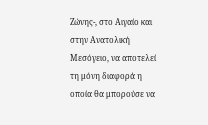Ζώνης-, στο Αιγαίο και στην Ανατολική Μεσόγειο, να αποτελεί τη μόνη διαφορά η οποία θα μπορούσε να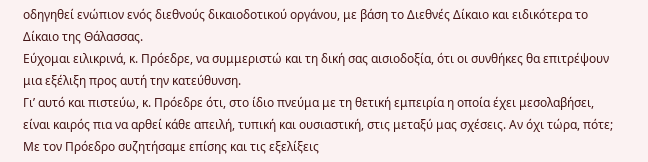οδηγηθεί ενώπιον ενός διεθνούς δικαιοδοτικού οργάνου, με βάση το Διεθνές Δίκαιο και ειδικότερα το Δίκαιο της Θάλασσας.
Εύχομαι ειλικρινά, κ. Πρόεδρε, να συμμεριστώ και τη δική σας αισιοδοξία, ότι οι συνθήκες θα επιτρέψουν μια εξέλιξη προς αυτή την κατεύθυνση.
Γι’ αυτό και πιστεύω, κ. Πρόεδρε ότι, στο ίδιο πνεύμα με τη θετική εμπειρία η οποία έχει μεσολαβήσει, είναι καιρός πια να αρθεί κάθε απειλή, τυπική και ουσιαστική, στις μεταξύ μας σχέσεις. Αν όχι τώρα, πότε;
Με τον Πρόεδρο συζητήσαμε επίσης και τις εξελίξεις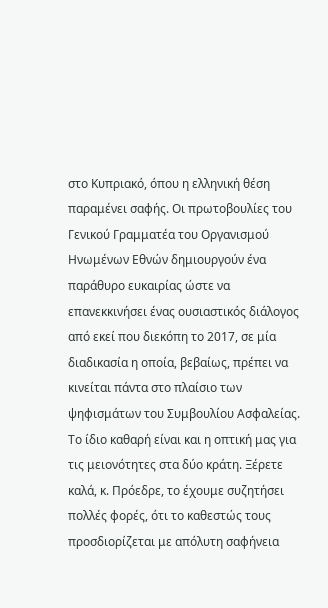στο Κυπριακό, όπου η ελληνική θέση παραμένει σαφής. Οι πρωτοβουλίες του Γενικού Γραμματέα του Οργανισμού Ηνωμένων Εθνών δημιουργούν ένα παράθυρο ευκαιρίας ώστε να επανεκκινήσει ένας ουσιαστικός διάλογος από εκεί που διεκόπη το 2017, σε μία διαδικασία η οποία, βεβαίως, πρέπει να κινείται πάντα στο πλαίσιο των ψηφισμάτων του Συμβουλίου Ασφαλείας.
Το ίδιο καθαρή είναι και η οπτική μας για τις μειονότητες στα δύο κράτη. Ξέρετε καλά, κ. Πρόεδρε, το έχουμε συζητήσει πολλές φορές, ότι το καθεστώς τους προσδιορίζεται με απόλυτη σαφήνεια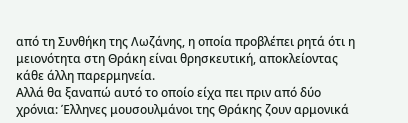από τη Συνθήκη της Λωζάνης, η οποία προβλέπει ρητά ότι η μειονότητα στη Θράκη είναι θρησκευτική, αποκλείοντας κάθε άλλη παρερμηνεία.
Αλλά θα ξαναπώ αυτό το οποίο είχα πει πριν από δύο χρόνια: Έλληνες μουσουλμάνοι της Θράκης ζουν αρμονικά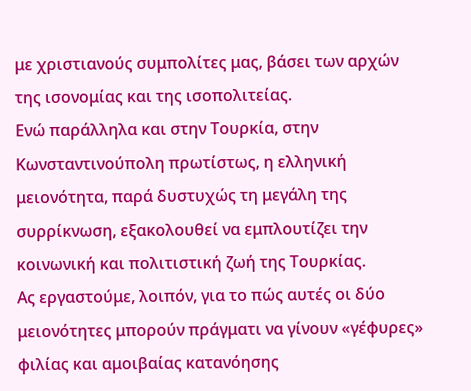με χριστιανούς συμπολίτες μας, βάσει των αρχών της ισονομίας και της ισοπολιτείας.
Ενώ παράλληλα και στην Τουρκία, στην Κωνσταντινούπολη πρωτίστως, η ελληνική μειονότητα, παρά δυστυχώς τη μεγάλη της συρρίκνωση, εξακολουθεί να εμπλουτίζει την κοινωνική και πολιτιστική ζωή της Τουρκίας.
Ας εργαστούμε, λοιπόν, για το πώς αυτές οι δύο μειονότητες μπορούν πράγματι να γίνουν «γέφυρες» φιλίας και αμοιβαίας κατανόησης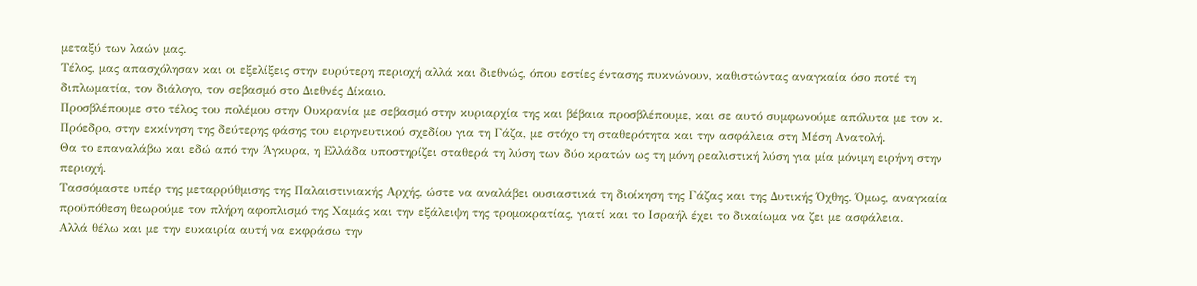μεταξύ των λαών μας.
Τέλος, μας απασχόλησαν και οι εξελίξεις στην ευρύτερη περιοχή αλλά και διεθνώς, όπου εστίες έντασης πυκνώνουν, καθιστώντας αναγκαία όσο ποτέ τη διπλωματία, τον διάλογο, τον σεβασμό στο Διεθνές Δίκαιο.
Προσβλέπουμε στο τέλος του πολέμου στην Ουκρανία με σεβασμό στην κυριαρχία της και βέβαια προσβλέπουμε, και σε αυτό συμφωνούμε απόλυτα με τον κ. Πρόεδρο, στην εκκίνηση της δεύτερης φάσης του ειρηνευτικού σχεδίου για τη Γάζα, με στόχο τη σταθερότητα και την ασφάλεια στη Μέση Ανατολή.
Θα το επαναλάβω και εδώ από την Άγκυρα, η Ελλάδα υποστηρίζει σταθερά τη λύση των δύο κρατών ως τη μόνη ρεαλιστική λύση για μία μόνιμη ειρήνη στην περιοχή.
Τασσόμαστε υπέρ της μεταρρύθμισης της Παλαιστινιακής Αρχής, ώστε να αναλάβει ουσιαστικά τη διοίκηση της Γάζας και της Δυτικής Όχθης. Όμως, αναγκαία προϋπόθεση θεωρούμε τον πλήρη αφοπλισμό της Χαμάς και την εξάλειψη της τρομοκρατίας, γιατί και το Ισραήλ έχει το δικαίωμα να ζει με ασφάλεια.
Αλλά θέλω και με την ευκαιρία αυτή να εκφράσω την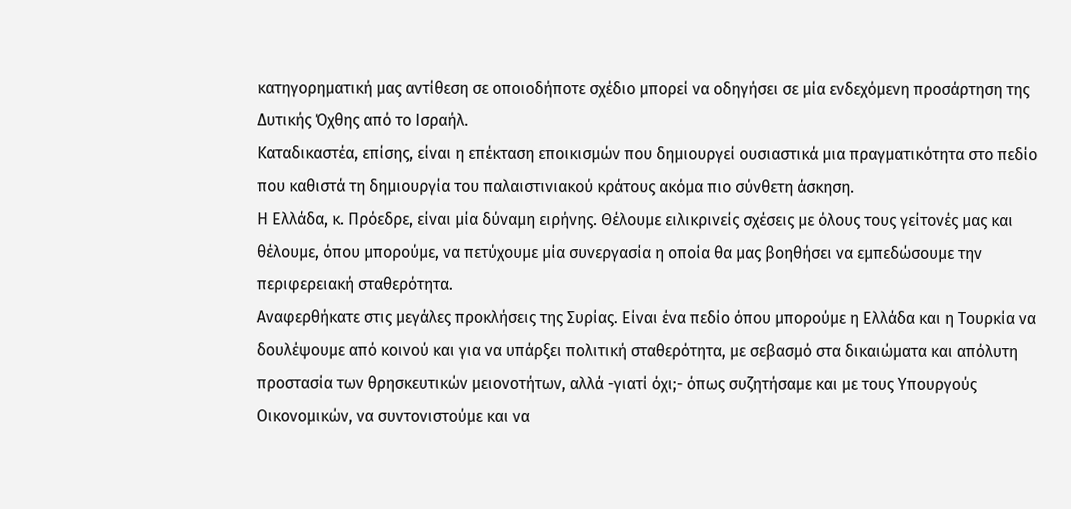κατηγορηματική μας αντίθεση σε οποιοδήποτε σχέδιο μπορεί να οδηγήσει σε μία ενδεχόμενη προσάρτηση της Δυτικής Όχθης από το Ισραήλ.
Καταδικαστέα, επίσης, είναι η επέκταση εποικισμών που δημιουργεί ουσιαστικά μια πραγματικότητα στο πεδίο που καθιστά τη δημιουργία του παλαιστινιακού κράτους ακόμα πιο σύνθετη άσκηση.
Η Ελλάδα, κ. Πρόεδρε, είναι μία δύναμη ειρήνης. Θέλουμε ειλικρινείς σχέσεις με όλους τους γείτονές μας και θέλουμε, όπου μπορούμε, να πετύχουμε μία συνεργασία η οποία θα μας βοηθήσει να εμπεδώσουμε την περιφερειακή σταθερότητα.
Αναφερθήκατε στις μεγάλες προκλήσεις της Συρίας. Είναι ένα πεδίο όπου μπορούμε η Ελλάδα και η Τουρκία να δουλέψουμε από κοινού και για να υπάρξει πολιτική σταθερότητα, με σεβασμό στα δικαιώματα και απόλυτη προστασία των θρησκευτικών μειονοτήτων, αλλά -γιατί όχι;- όπως συζητήσαμε και με τους Υπουργούς Οικονομικών, να συντονιστούμε και να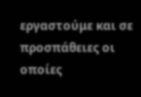εργαστούμε και σε προσπάθειες οι οποίες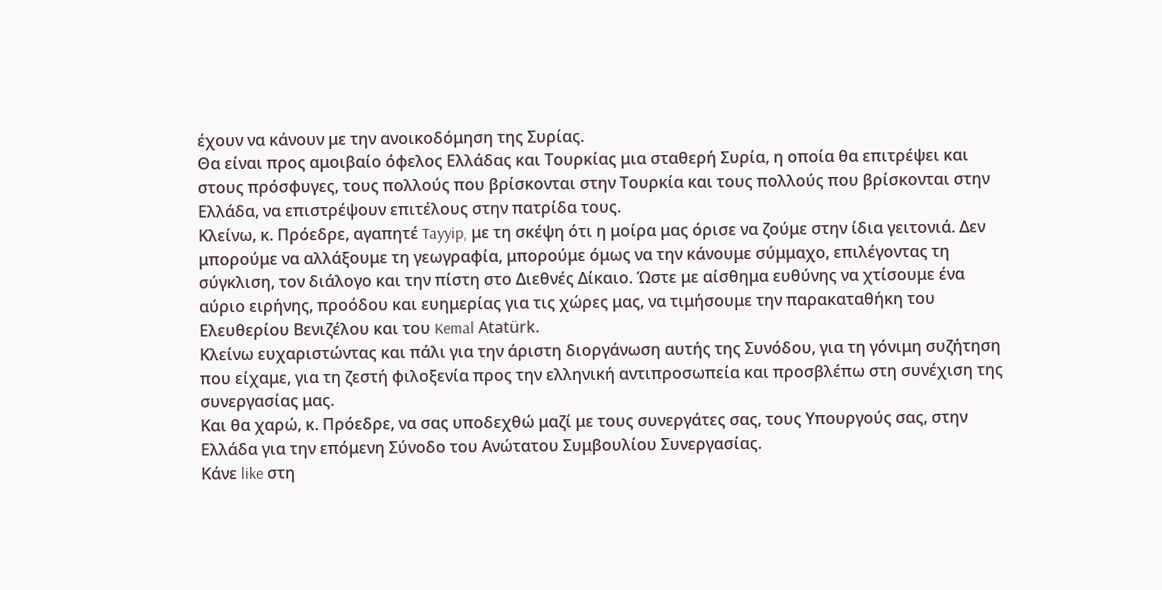έχουν να κάνουν με την ανοικοδόμηση της Συρίας.
Θα είναι προς αμοιβαίο όφελος Ελλάδας και Τουρκίας μια σταθερή Συρία, η οποία θα επιτρέψει και στους πρόσφυγες, τους πολλούς που βρίσκονται στην Τουρκία και τους πολλούς που βρίσκονται στην Ελλάδα, να επιστρέψουν επιτέλους στην πατρίδα τους.
Κλείνω, κ. Πρόεδρε, αγαπητέ Tayyip, με τη σκέψη ότι η μοίρα μας όρισε να ζούμε στην ίδια γειτονιά. Δεν μπορούμε να αλλάξουμε τη γεωγραφία, μπορούμε όμως να την κάνουμε σύμμαχο, επιλέγοντας τη σύγκλιση, τον διάλογο και την πίστη στο Διεθνές Δίκαιο. Ώστε με αίσθημα ευθύνης να χτίσουμε ένα αύριο ειρήνης, προόδου και ευημερίας για τις χώρες μας, να τιμήσουμε την παρακαταθήκη του Ελευθερίου Βενιζέλου και του Kemal Atatürk.
Κλείνω ευχαριστώντας και πάλι για την άριστη διοργάνωση αυτής της Συνόδου, για τη γόνιμη συζήτηση που είχαμε, για τη ζεστή φιλοξενία προς την ελληνική αντιπροσωπεία και προσβλέπω στη συνέχιση της συνεργασίας μας.
Και θα χαρώ, κ. Πρόεδρε, να σας υποδεχθώ μαζί με τους συνεργάτες σας, τους Υπουργούς σας, στην Ελλάδα για την επόμενη Σύνοδο του Ανώτατου Συμβουλίου Συνεργασίας.
Κάνε like στη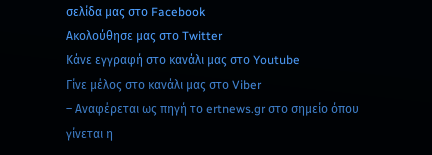σελίδα μας στο Facebook
Ακολούθησε μας στο Twitter
Κάνε εγγραφή στο κανάλι μας στο Youtube
Γίνε μέλος στο κανάλι μας στο Viber
– Αναφέρεται ως πηγή το ertnews.gr στο σημείο όπου γίνεται η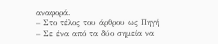αναφορά.
– Στο τέλος του άρθρου ως Πηγή
– Σε ένα από τα δύο σημεία να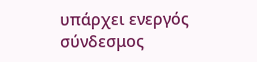υπάρχει ενεργός σύνδεσμος